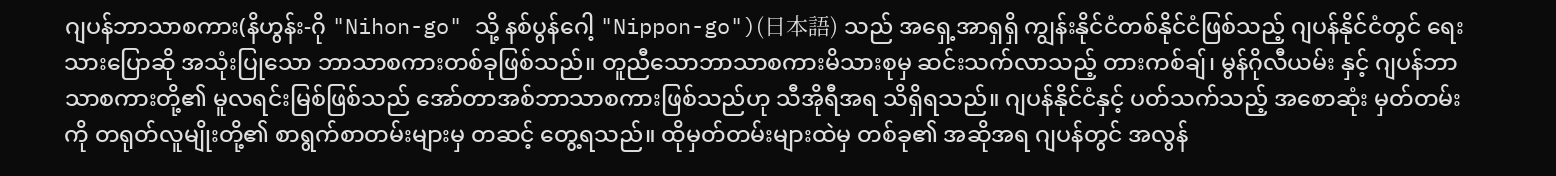ဂျပန်ဘာသာစကား(နိဟွန်း-ဂို "Nihon-go" သို့ နစ်ပွန်ဂေါ့ "Nippon-go")(日本語) သည် အရှေ့အာရှရှိ ကျွန်းနိုင်ငံတစ်နိုင်ငံဖြစ်သည့် ဂျပန်နိုင်ငံတွင် ရေးသားပြောဆို အသုံးပြုသော ဘာသာစကားတစ်ခုဖြစ်သည်။ တူညီသောဘာသာစကားမိသားစုမှ ဆင်းသက်လာသည့် တားကစ်ချ်၊ မွန်ဂိုလီယမ်း နှင့် ဂျပန်ဘာသာစကားတို့၏ မူလရင်းမြစ်ဖြစ်သည် အော်တာအစ်ဘာသာစကားဖြစ်သည်ဟု သီအိုရီအရ သိရှိရသည်။ ဂျပန်နိုင်ငံနှင့် ပတ်သက်သည့် အစောဆုံး မှတ်တမ်းကို တရုတ်လူမျိုးတို့၏ စာရွက်စာတမ်းများမှ တဆင့် တွေ့ရသည်။ ထိုမှတ်တမ်းများထဲမှ တစ်ခု၏ အဆိုအရ ဂျပန်တွင် အလွန်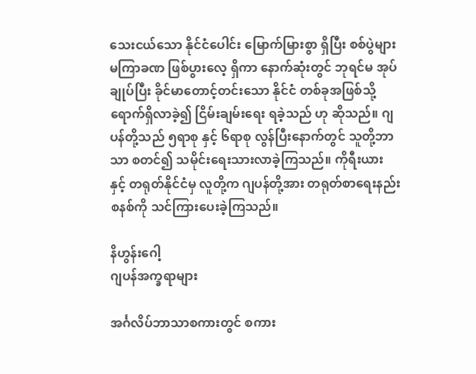သေးငယ်သော နိုင်ငံပေါင်း မြောက်မြားစွာ ရှိပြီး စစ်ပွဲများ မကြာခဏ ဖြစ်ပွားလေ့ ရှိကာ နောက်ဆုံးတွင် ဘုရင်မ အုပ်ချုပ်ပြီး ခိုင်မာတောင့်တင်းသော နိုင်ငံ တစ်ခုအဖြစ်သို့ ရောက်ရှိလာခဲ့၍ ငြိမ်းချမ်းရေး ရခဲ့သည် ဟု ဆိုသည်။ ဂျပန်တို့သည် ၅ရာစု နှင့် ၆ရာစု လွန်ပြီးနောက်တွင် သူတို့ဘာသာ စတင်၍ သမိုင်းရေးသားလာခဲ့ကြသည်။ ကိုရီးယား နှင့် တရုတ်နိုင်ငံမှ လူတို့က ဂျပန်တို့အား တရုတ်စာရေးနည်း စနစ်ကို သင်ကြားပေးခဲ့ကြသည်။

နိဟွန်းဂေါ့
ဂျပန်အက္ခရာများ

အင်္ဂလိပ်ဘာသာစကားတွင် စကား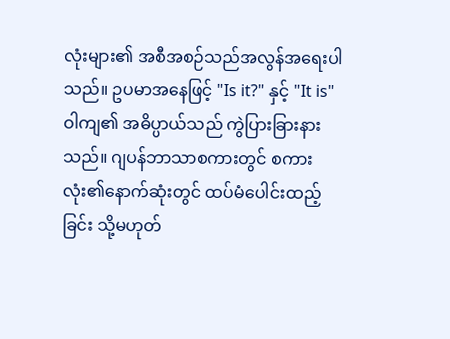လုံးများ၏ အစီအစဉ်သည်အလွန်အရေးပါသည်။ ဥပမာအနေဖြင့် "Is it?" နှင့် "It is" ဝါကျ၏ အဓိပ္ပာယ်သည် ကွဲပြားခြားနားသည်။ ဂျပန်ဘာသာစကားတွင် စကားလုံး၏နောက်ဆုံးတွင် ထပ်မံပေါင်းထည့်ခြင်း သို့မဟုတ်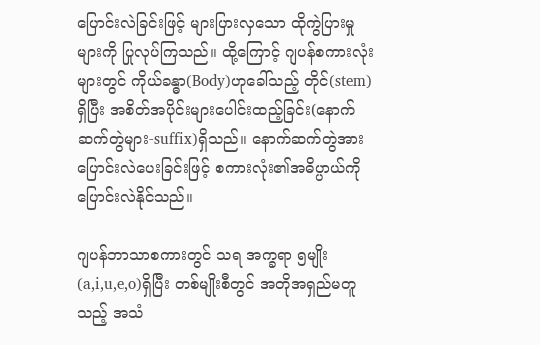ပြောင်းလဲခြင်းဖြင့် များပြားလှသော ထိုကွဲပြားမှုများကို ပြုလုပ်ကြသည်။ ထို့ကြောင့် ဂျပန်စကားလုံးများတွင် ကိုယ်ခန္ဓာ(Body)ဟုခေါ်သည့် တိုင်(stem) ရှိပြီး အစိတ်အပိုင်းများပေါင်းထည့်ခြင်း(နောက်ဆက်တွဲများ-suffix)ရှိသည်။ နောက်ဆက်တွဲအားပြောင်းလဲပေးခြင်းဖြင့် စကားလုံး၏အဓိပ္ပာယ်ကို ပြောင်းလဲနိုင်သည်။

ဂျပန်ဘာသာစကားတွင် သရ အက္ခရာ ၅မျိုး(a,i,u,e,o)ရှိပြီး တစ်မျိုးစီတွင် အတိုအရှည်မတူသည့် အသံ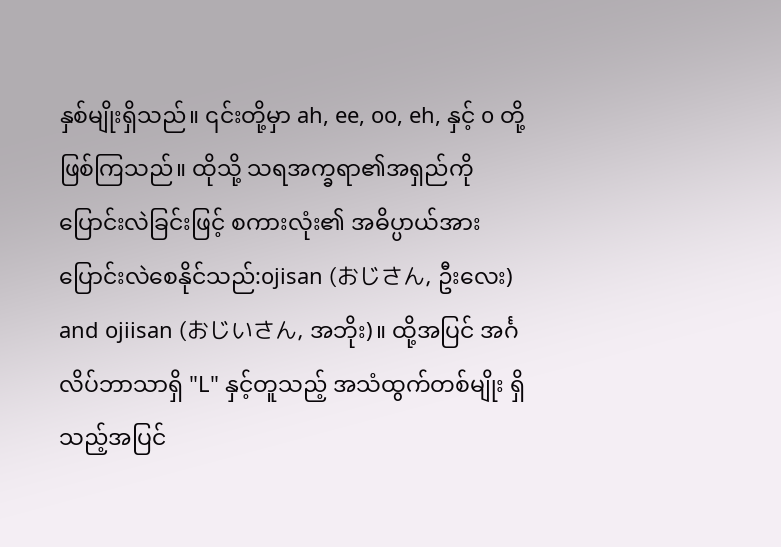နှစ်မျိုးရှိသည်။ ၎င်းတို့မှာ ah, ee, oo, eh, နှင့် o တို့ဖြစ်ကြသည်။ ထိုသို့ သရအက္ခရာ၏အရှည်ကို ပြောင်းလဲခြင်းဖြင့် စကားလုံး၏ အဓိပ္ပာယ်အား ပြောင်းလဲစေနိုင်သည်:ojisan (おじさん, ဦးလေး) and ojiisan (おじいさん, အဘိုး)။ ထို့အပြင် အင်္ဂလိပ်ဘာသာရှိ "L" နှင့်တူသည့် အသံထွက်တစ်မျိုး ရှိသည့်အပြင်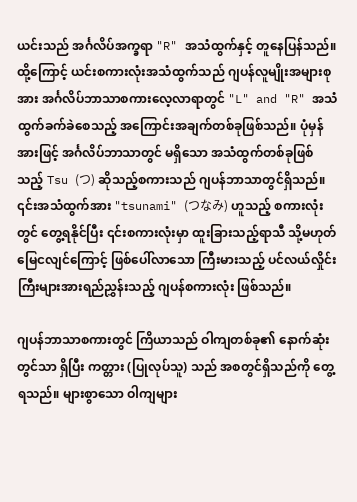ယင်းသည် အင်္ဂလိပ်အက္ခရာ "R" အသံထွက်နှင့် တူနေပြန်သည်။ ထို့ကြောင့် ယင်းစကားလုံးအသံထွက်သည် ဂျပန်လူမျိုးအများစုအား အင်္ဂလိပ်ဘာသာစကားလေ့လာရာတွင် "L" and "R" အသံထွက်ခက်ခဲစေသည့် အကြောင်းအချက်တစ်ခုဖြစ်သည်။ ပုံမှန်အားဖြင့် အင်္ဂလိပ်ဘာသာတွင် မရှိသော အသံထွက်တစ်ခုဖြစ်သည့် Tsu (つ) ဆိုသည့်စကားသည် ဂျပန်ဘာသာတွင်ရှိသည်။ ၎င်းအသံထွက်အား "tsunami" (つなみ) ဟူသည့် စကားလုံးတွင် တွေ့ရနိုင်ပြီး ၎င်းစကားလုံးမှာ ထူးခြားသည့်ရာသီ သို့မဟုတ် မြေငလျင်ကြောင့် ဖြစ်ပေါ်လာသော ကြီးမားသည့် ပင်လယ်လှိုင်းကြီးများအားရည်ညွှန်းသည့် ဂျပန်စကားလုံး ဖြစ်သည်။

ဂျပန်ဘာသာစကားတွင် ကြိယာသည် ဝါကျတစ်ခု၏ နောက်ဆုံးတွင်သာ ရှိပြီး ကတ္တား (ပြုလုပ်သူ) သည် အစတွင်ရှိသည်ကို တွေ့ရသည်။ များစွာသော ဝါကျများ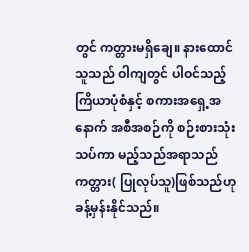တွင် ကတ္တားမရှိချေ။ နားထောင်သူသည် ဝါကျတွင် ပါဝင်သည့် ကြိယာပုံစံနှင့် စကားအရှေ့အနောက် အစီအစဉ်ကို စဉ်းစားသုံးသပ်ကာ မည့်သည်အရာသည် ကတ္တား( ပြုလုပ်သူ)ဖြစ်သည်ဟု ခန့်မှန်းနိုင်သည်။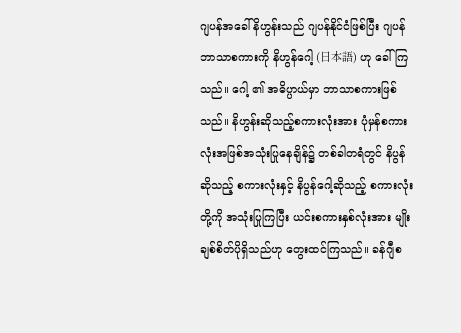ဂျပန်အခေါ် နိဟွန်းသည် ဂျပန်နိုင်ငံဖြစ်ပြီး ဂျပန်ဘာသာစကားကို နိဟွန်ဂေါ့ (日本語) ဟု ခေါ်ကြသည်။ ဂေါ့ ၏ အဓိပ္ပာယ်မှာ ဘာသာစကားဖြစ်သည်။ နိဟွန်းဆိုသည့်စကားလုံးအား ပုံမှန်စကားလုံးအဖြစ်အသုံးပြုနေချိန်၌ တစ်ခါတရံတွင် နိပွန်ဆိုသည့် စကားလုံးနှင့် နိပွန်ဂေါ့ဆိုသည့် စကားလုံးတို့ကို အသုံးပြုကြပြီး ယင်းစကားနှစ်လုံးအား မျိုးချစ်စိတ်ပိုရှိသည်ဟု တွေးထင်ကြသည်။ ခန်ဂျီစ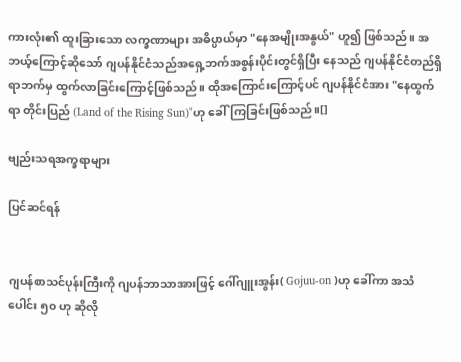ကားလုံး၏ ထူးခြားသော လက္ခဏာများ အဓိပ္ပာယ်မှာ "နေအမျိုးအနွယ်" ဟူ၍ ဖြစ်သည်။ အဘယ့်ကြောင့်ဆိုသော် ဂျပန်နိုင်ငံသည်အရှေ့ဘက်အစွန်းပိုင်းတွင်ရှိပြီး နေသည် ဂျပန်နိုင်ငံတည်ရှိရာဘက်မှ ထွက်လာခြင်းကြောင့်ဖြစ်သည်။ ထိုအကြောင်းကြောင့်ပင် ဂျပန်နိုင်ငံအား "နေထွက်ရာ တိုင်းပြည် (Land of the Rising Sun)"ဟု ခေါ်ကြခြင်းဖြစ်သည်။[]

ဗျည်းသရအက္ခရာများ

ပြင်ဆင်ရန်


ဂျပန်စာသင်ပုန်းကြီးကို ဂျပန်ဘာသာအားဖြင့် ဂေါ်ဂျူးအွန်း( Gojuu-on )ဟု ခေါ်ကာ အသံပေါင်း ၅၀ ဟု ဆိုလို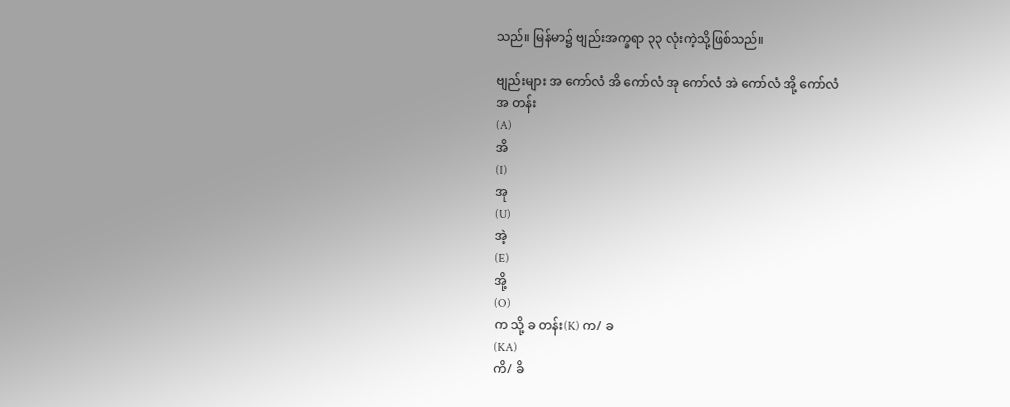သည်။ မြန်မာ၌ ဗျည်းအက္ခရာ ၃၃ လုံးကဲ့သို့ဖြစ်သည်။

ဗျည်းများ အ ကော်လံ အိ ကော်လံ အု ကော်လံ အဲ ကော်လံ အို့ ကော်လံ
အ တန်း
(A)
အိ
(I)
အု
(U)
အဲ့
(E)
အို့
(O)
က သို့ ခ တန်း(K) က/ ခ
(KA)
ကိ/ ခိ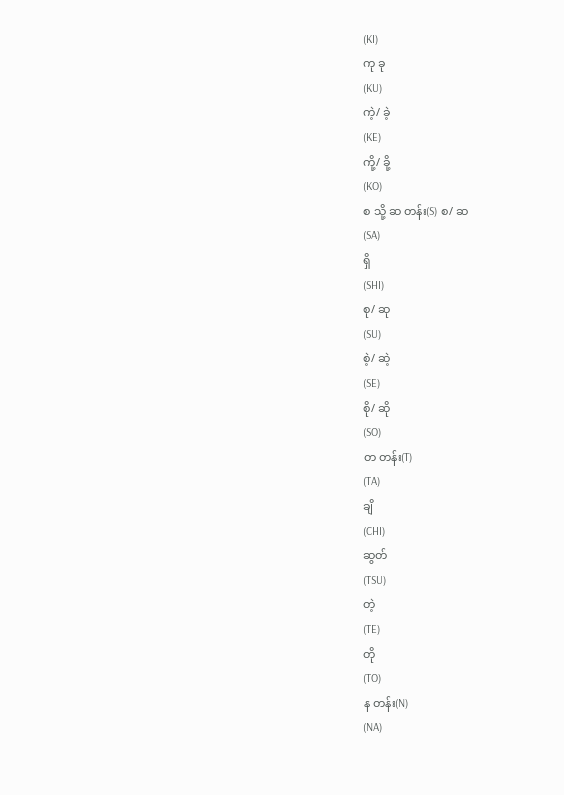(KI)
ကု ခု
(KU)
ကဲ့/ ခဲ့
(KE)
ကို့/ ခို့
(KO)
စ သို့ ဆ တန်း(S) စ/ ဆ
(SA)
ရှိ
(SHI)
စု/ ဆု
(SU)
စဲ့/ ဆဲ့
(SE)
စို/ ဆို
(SO)
တ တန်း(T)
(TA)
ချိ
(CHI)
ဆွတ်
(TSU)
တဲ့
(TE)
တို
(TO)
န တန်း(N)
(NA)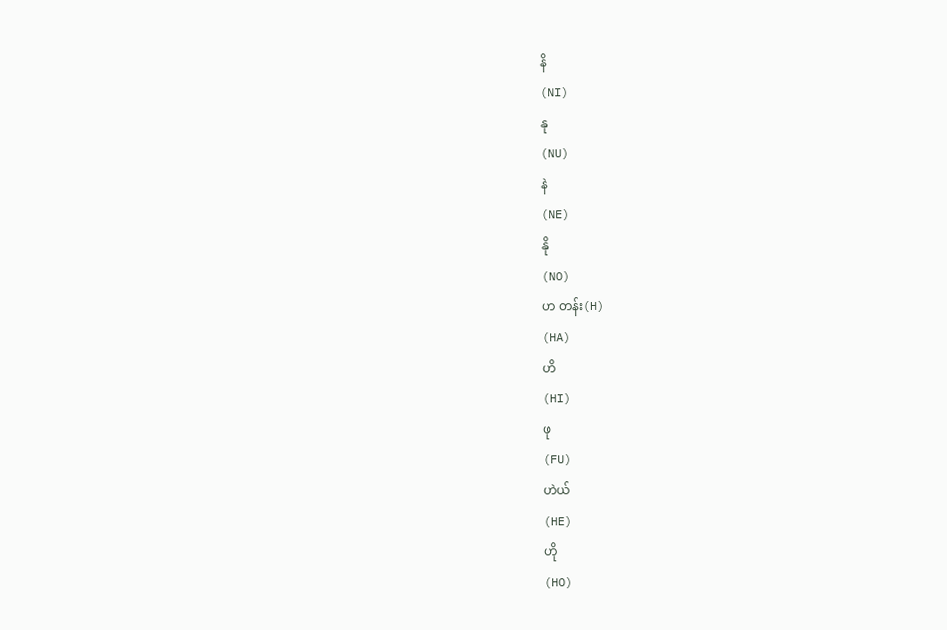နိ
(NI)
နု
(NU)
နဲ
(NE)
နို
(NO)
ဟ တန်း(H)
(HA)
ဟိ
(HI)
ဖု
(FU)
ဟဲယ်
(HE)
ဟို
(HO)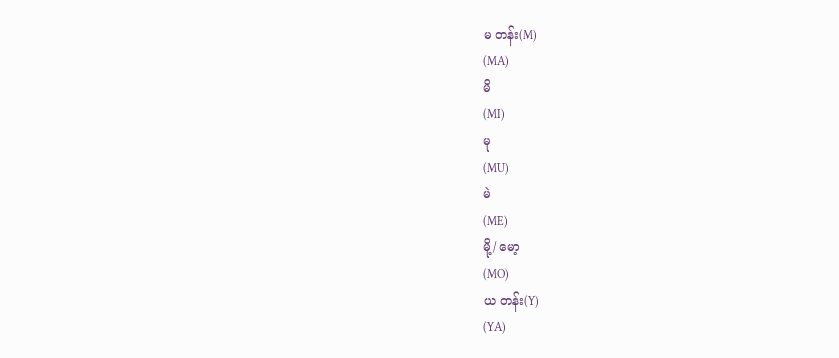မ တန်း(M)
(MA)
မိ
(MI)
မု
(MU)
မဲ
(ME)
မို့/ မော့
(MO)
ယ တန်း(Y)
(YA)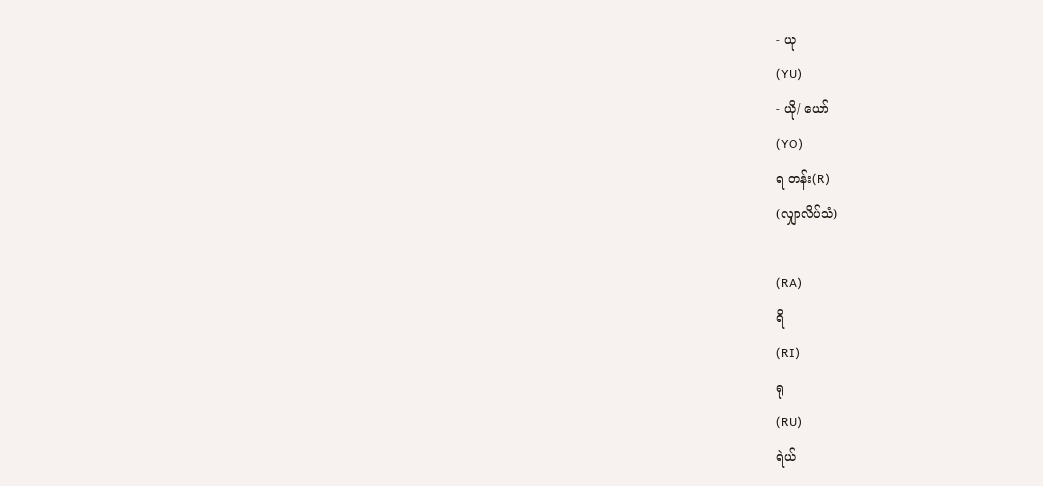- ယု
(YU)
- ယို/ ယော်
(YO)
ရ တန်း(R)
(လျှာလိပ်သံ)

(RA)
ရိ
(RI)
ရု
(RU)
ရဲယ်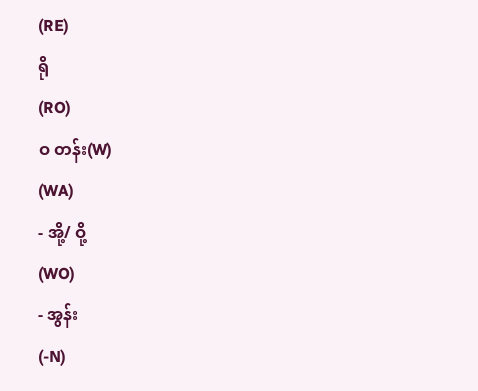(RE)
ရို
(RO)
ဝ တန်း(W)
(WA)
- အို့/ ဝို့
(WO)
- အွန်း
(-N)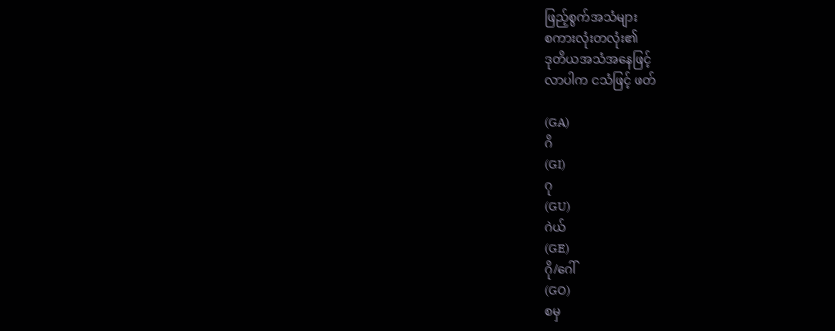ဖြည့်စွက်အသံများ
စကားလုံးတလုံး၏
ဒုတိယအသံအနေဖြင့်
လာပါက ငသံဖြင့် ဖတ်

(GA)
ဂိ
(GI)
ဂု
(GU)
ဂဲယ်
(GE)
ဂို/ဂေါ်
(GO)
စမှ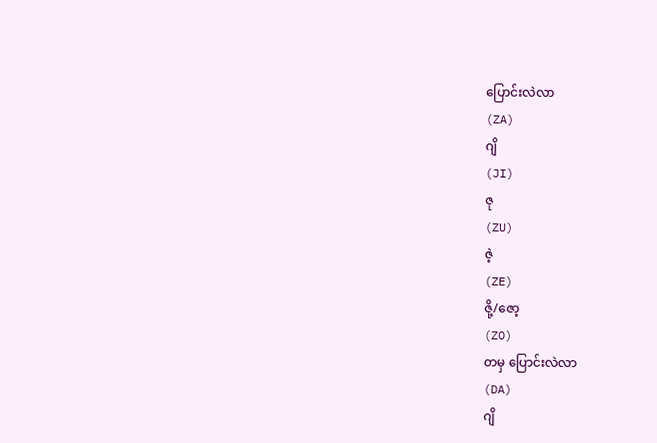ပြောင်းလဲလာ
(ZA)
ဂျိ
(JI)
ဇု
(ZU)
ဇဲ့
(ZE)
ဇို့/ဇော့
(ZO)
တမှ ပြောင်းလဲလာ
(DA)
ဂျိ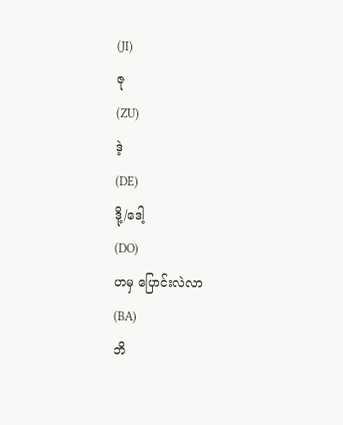(JI)
ဇု
(ZU)
ဒဲ့
(DE)
ဒို့/ဒေါ့
(DO)
ဟမှ ပြောင်းလဲလာ
(BA)
ဘိ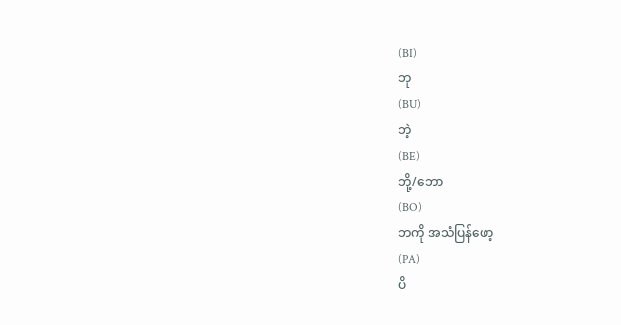(BI)
ဘု
(BU)
ဘဲ့
(BE)
ဘို့/ဘော
(BO)
ဘကို အသံပြန်ဖော့
(PA)
ပိ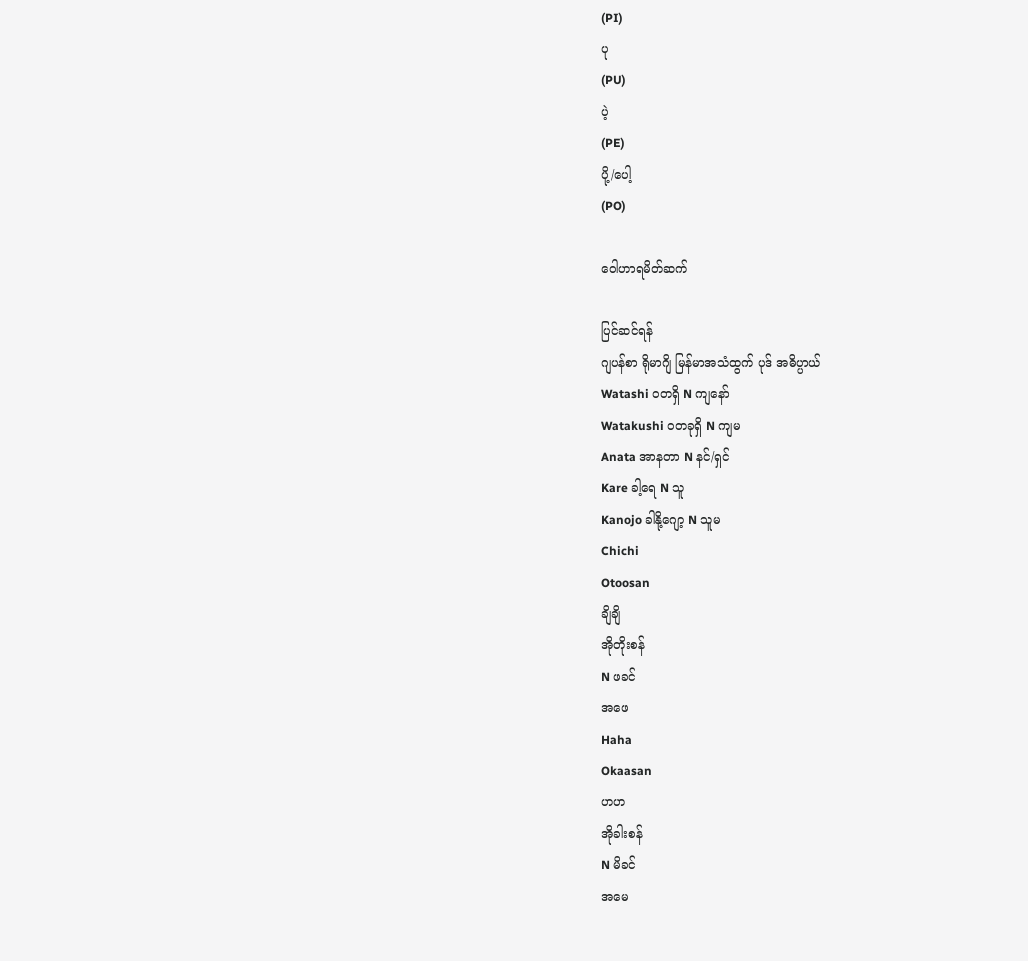(PI)
ပု
(PU)
ပဲ့
(PE)
ပို့/ပေါ့
(PO)

ဝေါဟာရမိတ်ဆက်

ပြင်ဆင်ရန်
ဂျပန်စာ ရိုမာဂျိ မြန်မာအသံထွက် ပုဒ် အဓိပ္ပာယ်
Watashi ဝတရှိ N ကျနော်
Watakushi ဝတခုရှိ N ကျမ
Anata အာနတာ N နင်/ရှင်
Kare ခါ့ရေ N သူ
Kanojo ခါနို့ဂျော့ N သူမ
Chichi
Otoosan
ချိချိ
အိုတိုးစန်
N ဖခင်
အဖေ
Haha
Okaasan
ဟဟ
အိုခါးစန်
N မိခင်
အမေ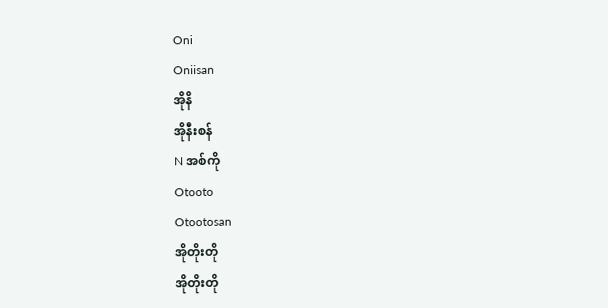Oni
Oniisan
အိုနိ
အိုနီးစန်
N အစ်ကို
Otooto
Otootosan
အိုတိုးတို
အိုတိုးတို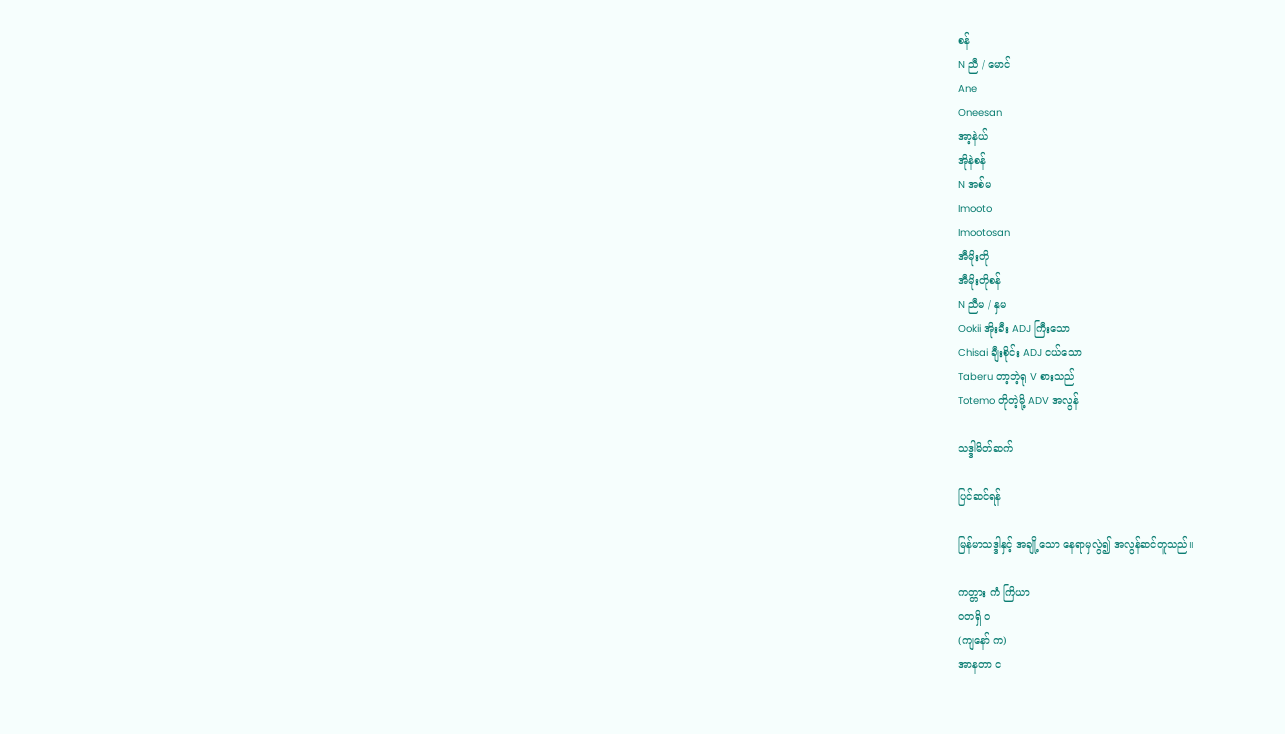စန်
N ညီ / မောင်
Ane
Oneesan
အာ့နဲယ်
အိုနဲစန်
N အစ်မ
Imooto
Imootosan
အီမိုးတို
အီမိုးတိုစန်
N ညီမ / နှမ
Ookii အိုးခီး ADJ ကြီးသော
Chisai ချီးစိုင်း ADJ ငယ်သော
Taberu တာ့ဘဲ့ရု V စားသည်
Totemo တိုတဲ့မို့ ADV အလွန်

သဒ္ဒါမိတ်ဆက်

ပြင်ဆင်ရန်

မြန်မာသဒ္ဒါနှင့် အချို့သော နေရာမှလွဲ၍ အလွန်ဆင်တူသည်။

ကတ္တား ကံ ကြိယာ
ဝတရှိ ဝ
(ကျနော် က)
အာနတာ င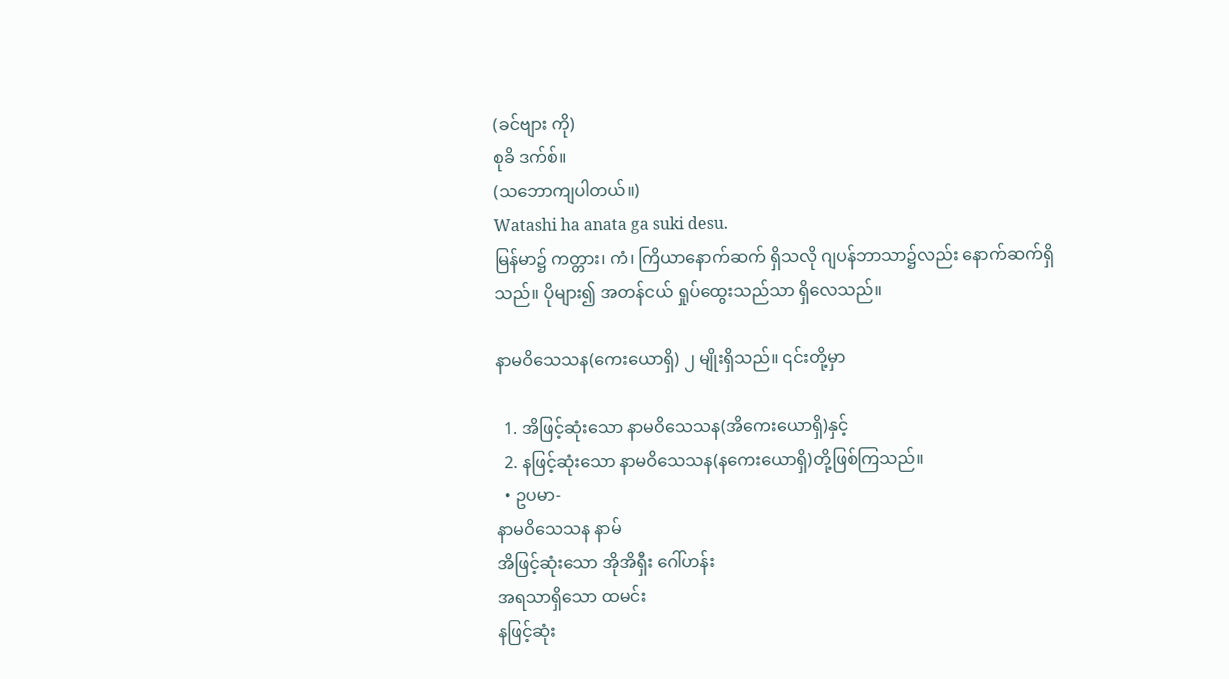(ခင်ဗျား ကို)
စုခိ ဒက်စ်။
(သဘောကျပါတယ်။)
Watashi ha anata ga suki desu.
မြန်မာ၌ ကတ္တား၊ ကံ၊ ကြိယာနောက်ဆက် ရှိသလို ဂျပန်ဘာသာ၌လည်း နောက်ဆက်ရှိသည်။ ပိုများ၍ အတန်ငယ် ရှုပ်ထွေးသည်သာ ရှိလေသည်။

နာမဝိသေသန(ကေးယောရှိ) ၂ မျိုးရှိသည်။ ၎င်းတို့မှာ

  1. အိဖြင့်ဆုံးသော နာမဝိသေသန(အိကေးယောရှိ)နှင့်
  2. နဖြင့်ဆုံးသော နာမဝိသေသန(နကေးယောရှိ)တို့ဖြစ်ကြသည်။
  • ဥပမာ-
နာမဝိသေသန နာမ်
အိဖြင့်ဆုံးသော အိုအိရှီး ဂေါ်ဟန်း
အရသာရှိသော ထမင်း
နဖြင့်ဆုံး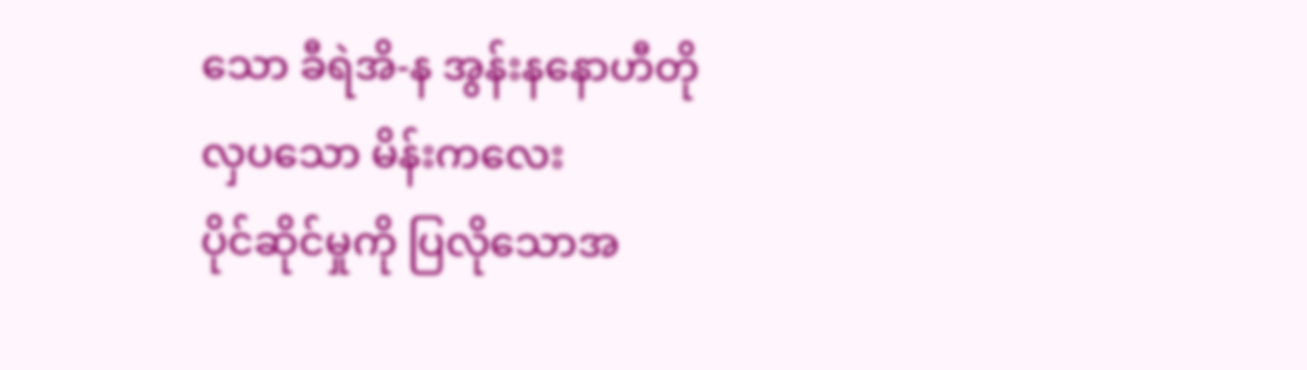သော ခီရဲအိ-န အွန်းနနောဟီတို
လှပသော မိန်းကလေး
ပိုင်ဆိုင်မှုကို ပြလိုသောအ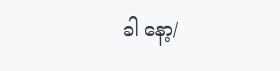ခါ နော့/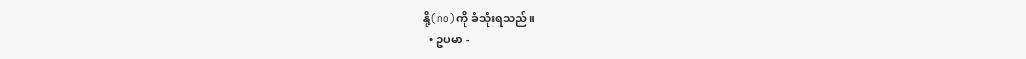နို့(no)ကို ခံသုံးရသည်။
  • ဥပမာ -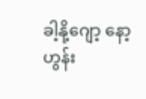ခါ့နို့ဂျော့ နော့ ဟွန်း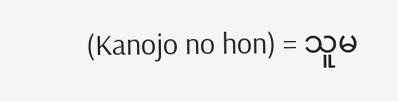(Kanojo no hon) = သူမ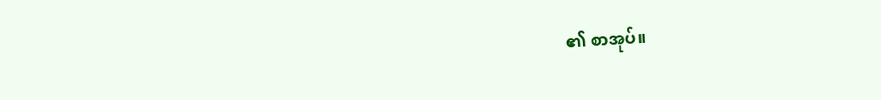၏ စာအုပ်။